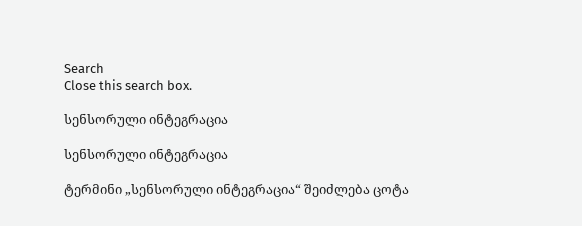Search
Close this search box.

სენსორული ინტეგრაცია

სენსორული ინტეგრაცია

ტერმინი „სენსორული ინტეგრაცია“ შეიძლება ცოტა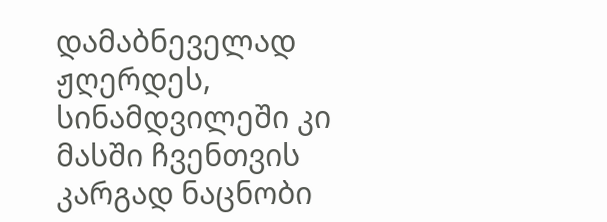დამაბნეველად ჟღერდეს,
სინამდვილეში კი მასში ჩვენთვის კარგად ნაცნობი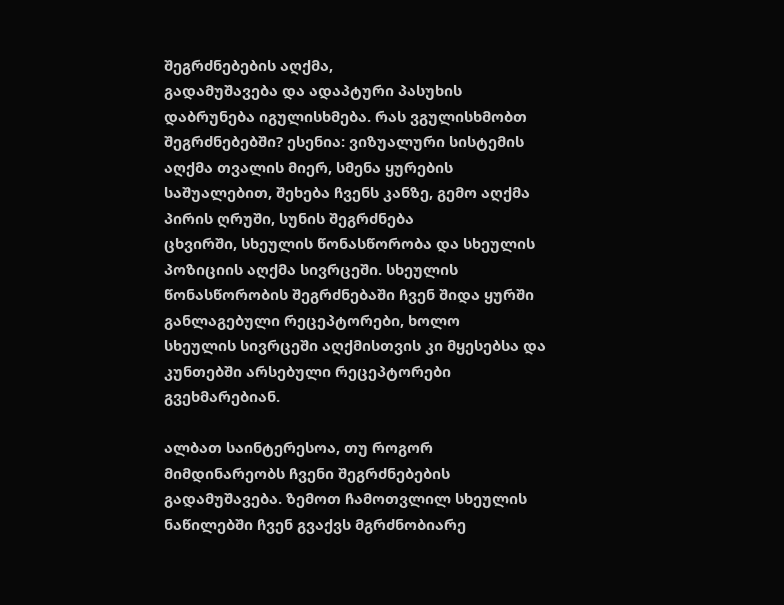შეგრძნებების აღქმა,
გადამუშავება და ადაპტური პასუხის დაბრუნება იგულისხმება. რას ვგულისხმობთ
შეგრძნებებში? ესენია: ვიზუალური სისტემის აღქმა თვალის მიერ, სმენა ყურების
საშუალებით, შეხება ჩვენს კანზე, გემო აღქმა პირის ღრუში, სუნის შეგრძნება
ცხვირში, სხეულის წონასწორობა და სხეულის პოზიციის აღქმა სივრცეში. სხეულის
წონასწორობის შეგრძნებაში ჩვენ შიდა ყურში განლაგებული რეცეპტორები, ხოლო
სხეულის სივრცეში აღქმისთვის კი მყესებსა და კუნთებში არსებული რეცეპტორები
გვეხმარებიან.

ალბათ საინტერესოა, თუ როგორ მიმდინარეობს ჩვენი შეგრძნებების
გადამუშავება. ზემოთ ჩამოთვლილ სხეულის ნაწილებში ჩვენ გვაქვს მგრძნობიარე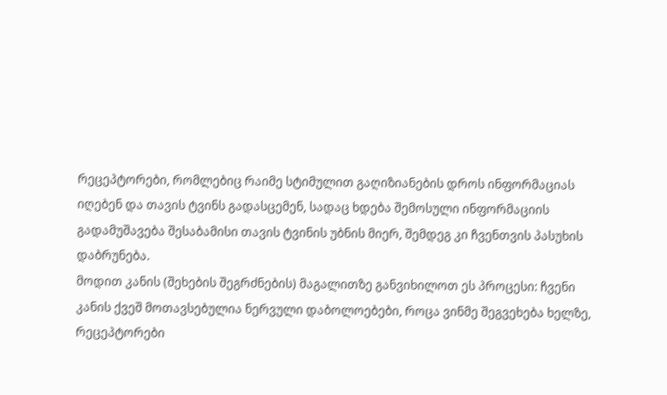რეცეპტორები, რომლებიც რაიმე სტიმულით გაღიზიანების დროს ინფორმაციას
იღებენ და თავის ტვინს გადასცემენ, სადაც ხდება შემოსული ინფორმაციის
გადამუშავება შესაბამისი თავის ტვინის უბნის მიერ, შემდეგ კი ჩვენთვის პასუხის
დაბრუნება.
მოდით კანის (შეხების შეგრძნების) მაგალითზე განვიხილოთ ეს პროცესი: ჩვენი
კანის ქვეშ მოთავსებულია ნერვული დაბოლოებები, როცა ვინმე შეგვეხება ხელზე,
რეცეპტორები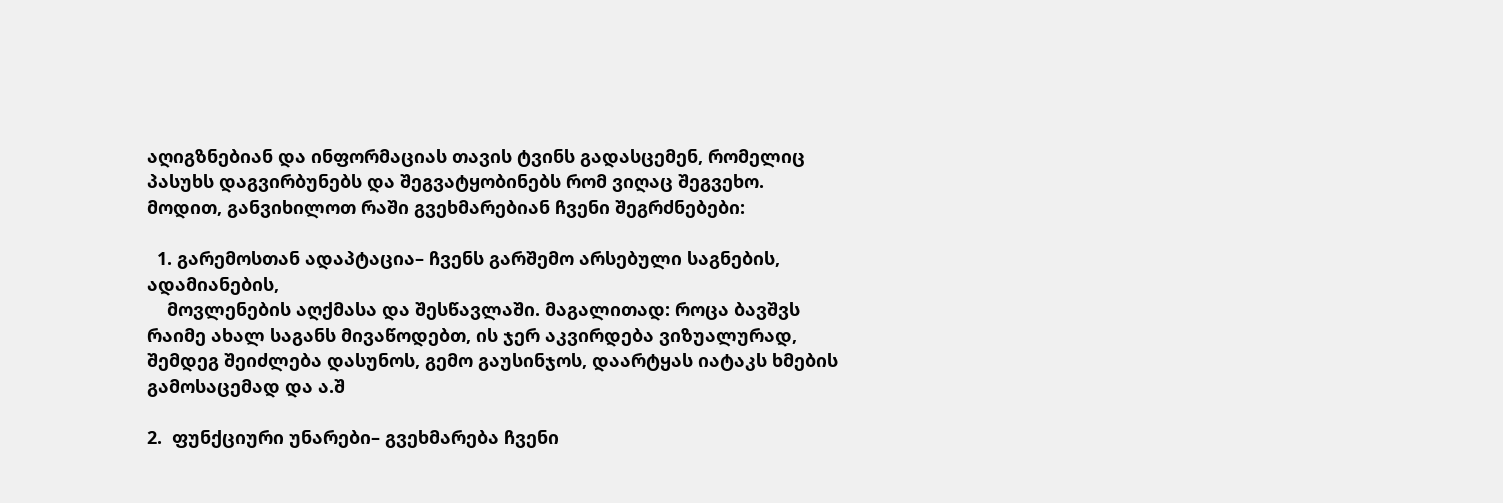აღიგზნებიან და ინფორმაციას თავის ტვინს გადასცემენ, რომელიც
პასუხს დაგვირბუნებს და შეგვატყობინებს რომ ვიღაც შეგვეხო.
მოდით, განვიხილოთ რაში გვეხმარებიან ჩვენი შეგრძნებები:

  1. გარემოსთან ადაპტაცია– ჩვენს გარშემო არსებული საგნების, ადამიანების,
    მოვლენების აღქმასა და შესწავლაში. მაგალითად: როცა ბავშვს რაიმე ახალ საგანს მივაწოდებთ, ის ჯერ აკვირდება ვიზუალურად, შემდეგ შეიძლება დასუნოს, გემო გაუსინჯოს, დაარტყას იატაკს ხმების გამოსაცემად და ა.შ

2.  ფუნქციური უნარები– გვეხმარება ჩვენი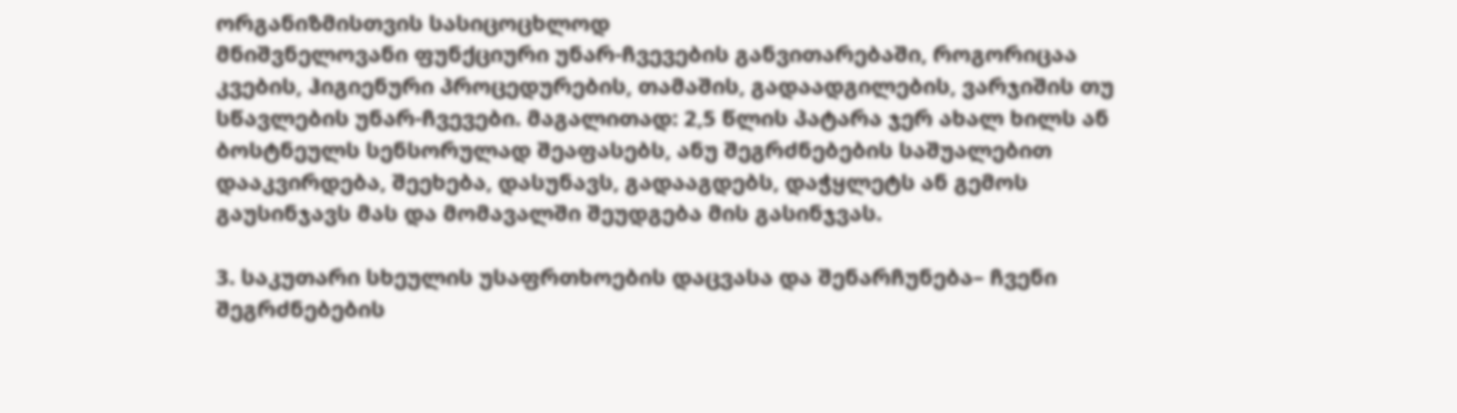ორგანიზმისთვის სასიცოცხლოდ
მნიშვნელოვანი ფუნქციური უნარ-ჩვევების განვითარებაში, როგორიცაა
კვების, ჰიგიენური პროცედურების, თამაშის, გადაადგილების, ვარჯიშის თუ
სწავლების უნარ-ჩვევები. მაგალითად: 2,5 წლის პატარა ჯერ ახალ ხილს ან
ბოსტნეულს სენსორულად შეაფასებს, ანუ შეგრძნებების საშუალებით
დააკვირდება, შეეხება, დასუნავს, გადააგდებს, დაჭყლეტს ან გემოს
გაუსინჯავს მას და მომავალში შეუდგება მის გასინჯვას.

3. საკუთარი სხეულის უსაფრთხოების დაცვასა და შენარჩუნება– ჩვენი
შეგრძნებების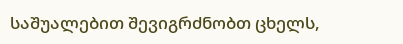საშუალებით შევიგრძნობთ ცხელს,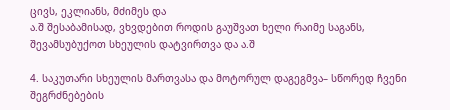ცივს, ეკლიანს, მძიმეს და
ა.შ შესაბამისად, ვხვდებით როდის გაუშვათ ხელი რაიმე საგანს,
შევამსუბუქოთ სხეულის დატვირთვა და ა.შ

4. საკუთარი სხეულის მართვასა და მოტორულ დაგეგმვა– სწორედ ჩვენი
შეგრძნებების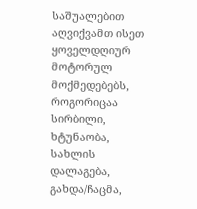საშუალებით აღვიქვამთ ისეთ ყოველდღიურ მოტორულ
მოქმედებებს, როგორიცაა სირბილი, ხტუნაობა, სახლის დალაგება,
გახდა/ჩაცმა,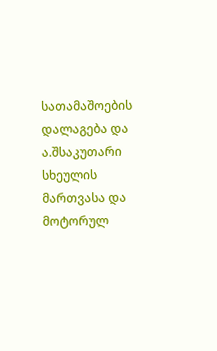სათამაშოების დალაგება და ა.შსაკუთარი სხეულის მართვასა და მოტორულ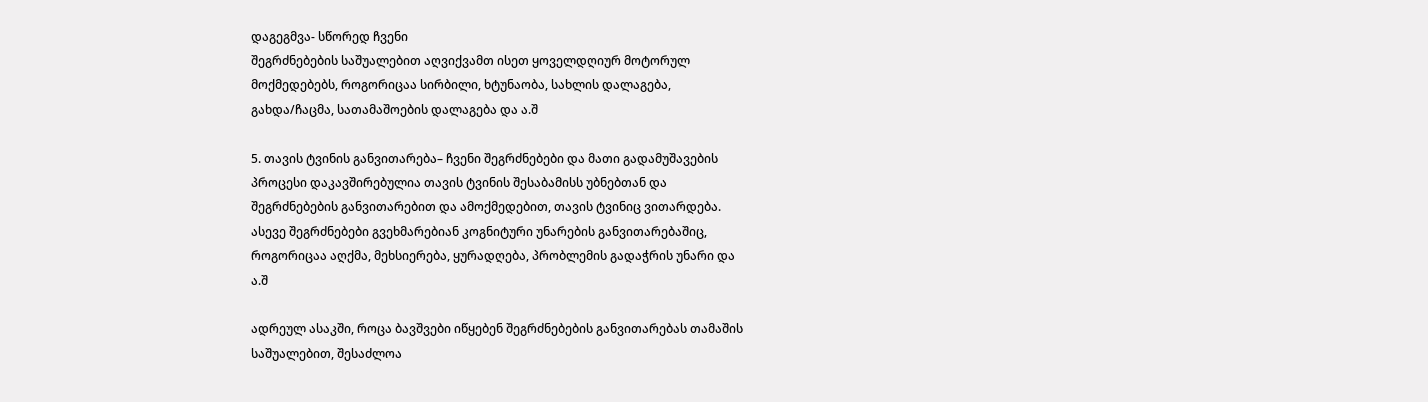დაგეგმვა- სწორედ ჩვენი
შეგრძნებების საშუალებით აღვიქვამთ ისეთ ყოველდღიურ მოტორულ
მოქმედებებს, როგორიცაა სირბილი, ხტუნაობა, სახლის დალაგება,
გახდა/ჩაცმა, სათამაშოების დალაგება და ა.შ

5. თავის ტვინის განვითარება– ჩვენი შეგრძნებები და მათი გადამუშავების
პროცესი დაკავშირებულია თავის ტვინის შესაბამისს უბნებთან და
შეგრძნებების განვითარებით და ამოქმედებით, თავის ტვინიც ვითარდება.
ასევე შეგრძნებები გვეხმარებიან კოგნიტური უნარების განვითარებაშიც,
როგორიცაა აღქმა, მეხსიერება, ყურადღება, პრობლემის გადაჭრის უნარი და
ა.შ

ადრეულ ასაკში, როცა ბავშვები იწყებენ შეგრძნებების განვითარებას თამაშის
საშუალებით, შესაძლოა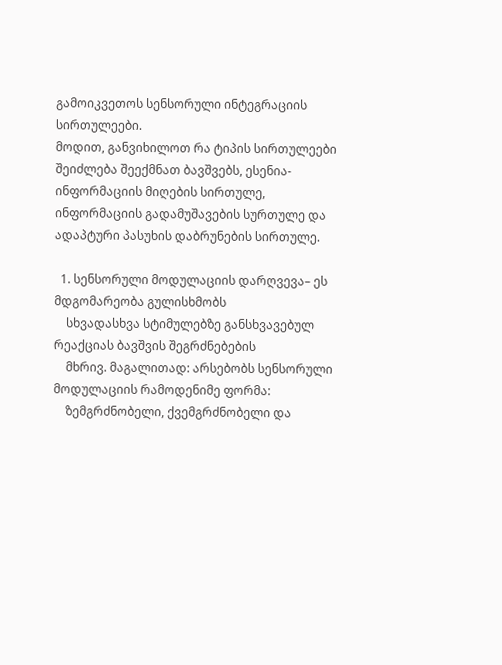გამოიკვეთოს სენსორული ინტეგრაციის სირთულეები.
მოდით, განვიხილოთ რა ტიპის სირთულეები შეიძლება შეექმნათ ბავშვებს, ესენია-
ინფორმაციის მიღების სირთულე, ინფორმაციის გადამუშავების სურთულე და
ადაპტური პასუხის დაბრუნების სირთულე.

  1. სენსორული მოდულაციის დარღვევა– ეს მდგომარეობა გულისხმობს
    სხვადასხვა სტიმულებზე განსხვავებულ რეაქციას ბავშვის შეგრძნებების
    მხრივ. მაგალითად: არსებობს სენსორული მოდულაციის რამოდენიმე ფორმა:
    ზემგრძნობელი, ქვემგრძნობელი და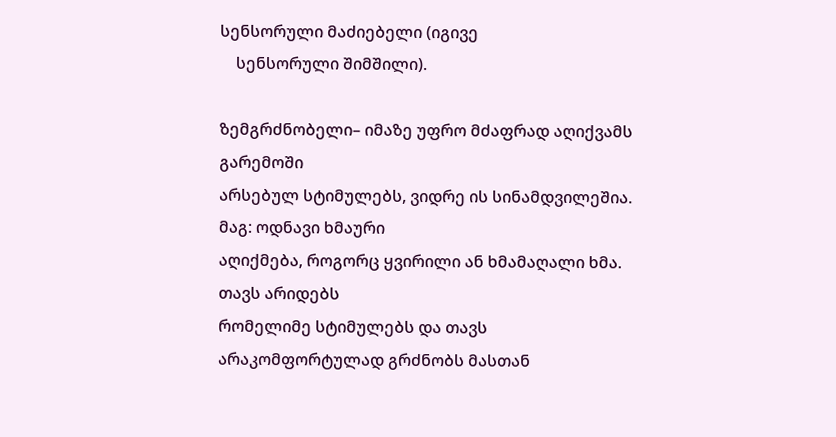სენსორული მაძიებელი (იგივე
    სენსორული შიმშილი).

ზემგრძნობელი– იმაზე უფრო მძაფრად აღიქვამს გარემოში
არსებულ სტიმულებს, ვიდრე ის სინამდვილეშია. მაგ: ოდნავი ხმაური
აღიქმება, როგორც ყვირილი ან ხმამაღალი ხმა. თავს არიდებს
რომელიმე სტიმულებს და თავს არაკომფორტულად გრძნობს მასთან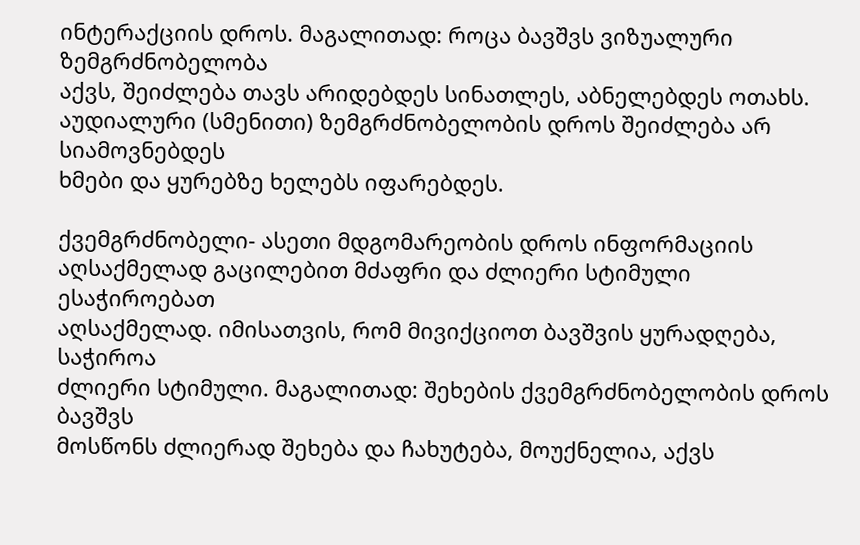ინტერაქციის დროს. მაგალითად: როცა ბავშვს ვიზუალური ზემგრძნობელობა
აქვს, შეიძლება თავს არიდებდეს სინათლეს, აბნელებდეს ოთახს.
აუდიალური (სმენითი) ზემგრძნობელობის დროს შეიძლება არ სიამოვნებდეს
ხმები და ყურებზე ხელებს იფარებდეს.

ქვემგრძნობელი- ასეთი მდგომარეობის დროს ინფორმაციის
აღსაქმელად გაცილებით მძაფრი და ძლიერი სტიმული ესაჭიროებათ
აღსაქმელად. იმისათვის, რომ მივიქციოთ ბავშვის ყურადღება, საჭიროა
ძლიერი სტიმული. მაგალითად: შეხების ქვემგრძნობელობის დროს ბავშვს
მოსწონს ძლიერად შეხება და ჩახუტება, მოუქნელია, აქვს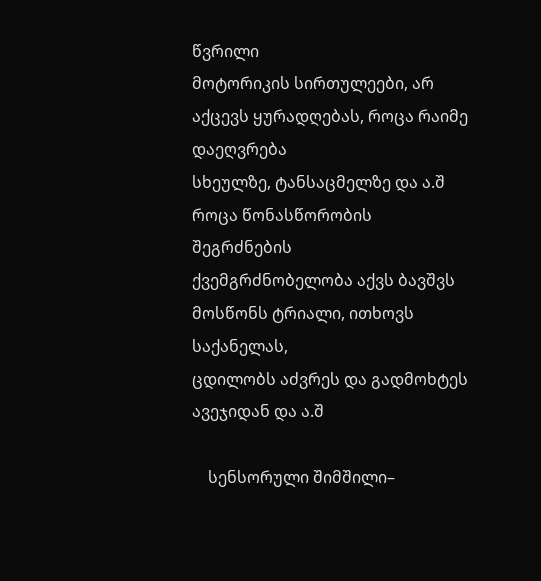წვრილი
მოტორიკის სირთულეები, არ აქცევს ყურადღებას, როცა რაიმე დაეღვრება
სხეულზე, ტანსაცმელზე და ა.შ როცა წონასწორობის შეგრძნების
ქვემგრძნობელობა აქვს ბავშვს მოსწონს ტრიალი, ითხოვს საქანელას,
ცდილობს აძვრეს და გადმოხტეს ავეჯიდან და ა.შ

    სენსორული შიმშილი–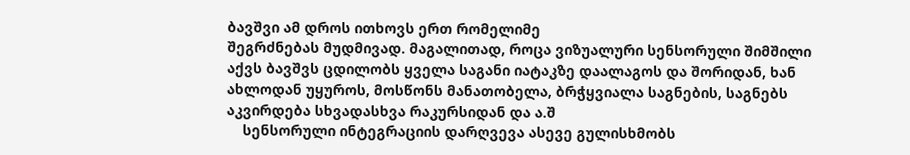ბავშვი ამ დროს ითხოვს ერთ რომელიმე
შეგრძნებას მუდმივად. მაგალითად, როცა ვიზუალური სენსორული შიმშილი
აქვს ბავშვს ცდილობს ყველა საგანი იატაკზე დაალაგოს და შორიდან, ხან
ახლოდან უყუროს, მოსწონს მანათობელა, ბრჭყვიალა საგნების, საგნებს
აკვირდება სხვადასხვა რაკურსიდან და ა.შ
    სენსორული ინტეგრაციის დარღვევა ასევე გულისხმობს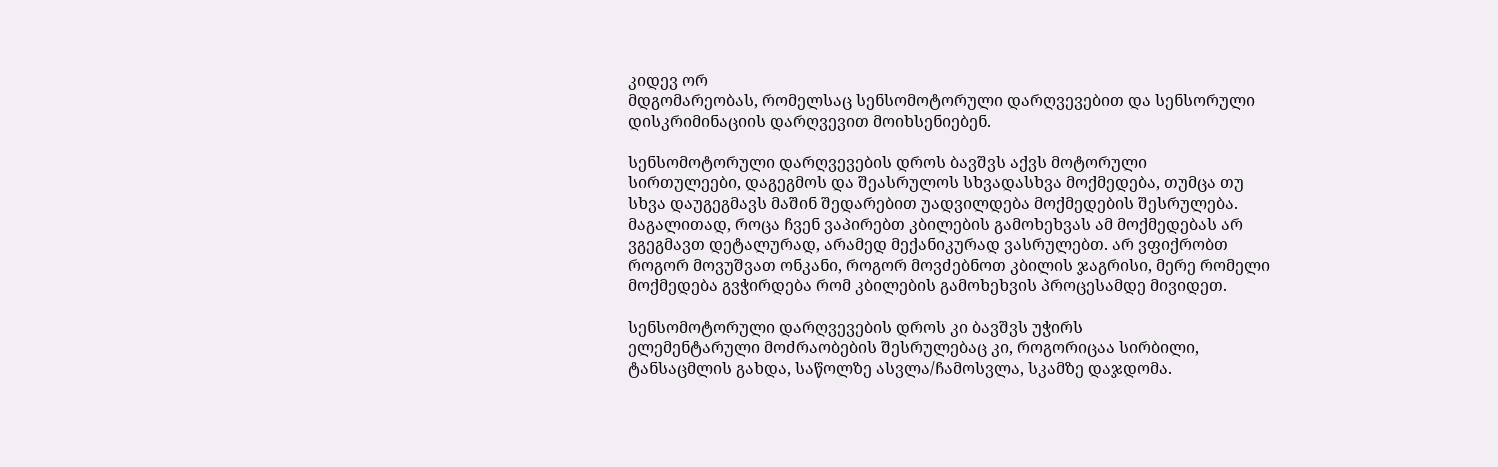კიდევ ორ
მდგომარეობას, რომელსაც სენსომოტორული დარღვევებით და სენსორული
დისკრიმინაციის დარღვევით მოიხსენიებენ.

სენსომოტორული დარღვევების დროს ბავშვს აქვს მოტორული
სირთულეები, დაგეგმოს და შეასრულოს სხვადასხვა მოქმედება, თუმცა თუ
სხვა დაუგეგმავს მაშინ შედარებით უადვილდება მოქმედების შესრულება.
მაგალითად, როცა ჩვენ ვაპირებთ კბილების გამოხეხვას ამ მოქმედებას არ
ვგეგმავთ დეტალურად, არამედ მექანიკურად ვასრულებთ. არ ვფიქრობთ
როგორ მოვუშვათ ონკანი, როგორ მოვძებნოთ კბილის ჯაგრისი, მერე რომელი
მოქმედება გვჭირდება რომ კბილების გამოხეხვის პროცესამდე მივიდეთ.

სენსომოტორული დარღვევების დროს კი ბავშვს უჭირს
ელემენტარული მოძრაობების შესრულებაც კი, როგორიცაა სირბილი,
ტანსაცმლის გახდა, საწოლზე ასვლა/ჩამოსვლა, სკამზე დაჯდომა.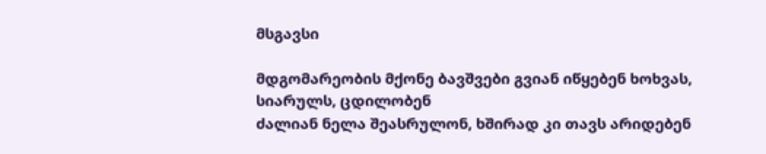მსგავსი

მდგომარეობის მქონე ბავშვები გვიან იწყებენ ხოხვას, სიარულს, ცდილობენ
ძალიან ნელა შეასრულონ, ხშირად კი თავს არიდებენ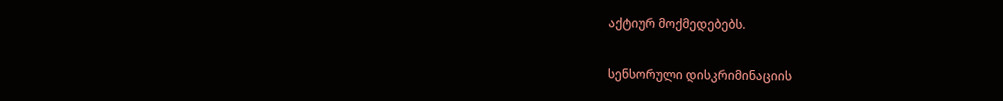აქტიურ მოქმედებებს.

სენსორული დისკრიმინაციის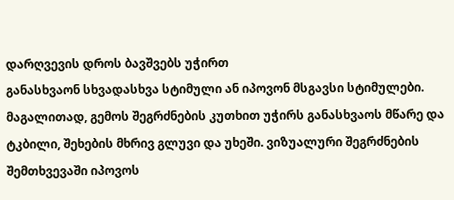დარღვევის დროს ბავშვებს უჭირთ
განასხვაონ სხვადასხვა სტიმული ან იპოვონ მსგავსი სტიმულები.
მაგალითად, გემოს შეგრძნების კუთხით უჭირს განასხვაოს მწარე და
ტკბილი, შეხების მხრივ გლუვი და უხეში. ვიზუალური შეგრძნების
შემთხვევაში იპოვოს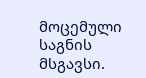მოცემული საგნის მსგავსი.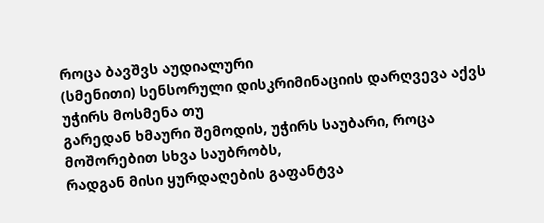როცა ბავშვს აუდიალური
(სმენითი) სენსორული დისკრიმინაციის დარღვევა აქვს უჭირს მოსმენა თუ
გარედან ხმაური შემოდის, უჭირს საუბარი, როცა მოშორებით სხვა საუბრობს,
რადგან მისი ყურდაღების გაფანტვა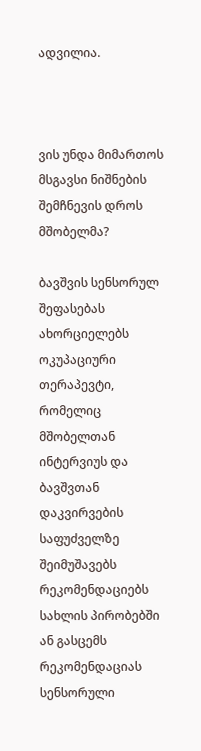ადვილია.



ვის უნდა მიმართოს მსგავსი ნიშნების შემჩნევის დროს მშობელმა?

ბავშვის სენსორულ შეფასებას ახორციელებს ოკუპაციური თერაპევტი,
რომელიც მშობელთან ინტერვიუს და ბავშვთან დაკვირვების საფუძველზე
შეიმუშავებს რეკომენდაციებს სახლის პირობებში ან გასცემს რეკომენდაციას
სენსორული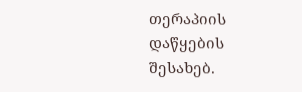თერაპიის დაწყების შესახებ.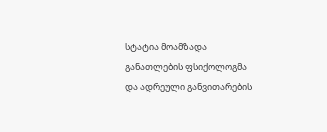სტატია მოამზადა განათლების ფსიქოლოგმა და ადრეული განვითარების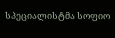სპეციალისტმა სოფიო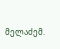მელაძემ.